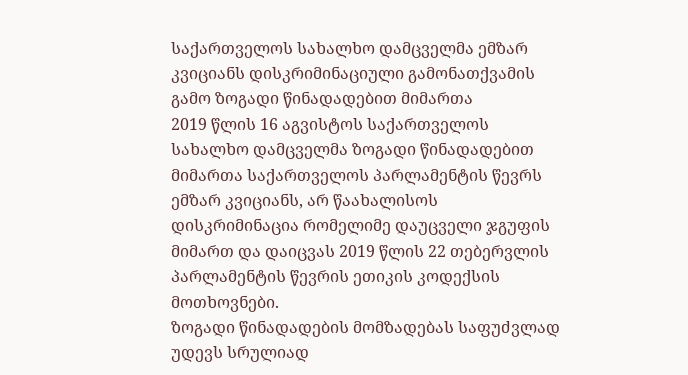საქართველოს სახალხო დამცველმა ემზარ კვიციანს დისკრიმინაციული გამონათქვამის გამო ზოგადი წინადადებით მიმართა
2019 წლის 16 აგვისტოს საქართველოს სახალხო დამცველმა ზოგადი წინადადებით მიმართა საქართველოს პარლამენტის წევრს ემზარ კვიციანს, არ წაახალისოს დისკრიმინაცია რომელიმე დაუცველი ჯგუფის მიმართ და დაიცვას 2019 წლის 22 თებერვლის პარლამენტის წევრის ეთიკის კოდექსის მოთხოვნები.
ზოგადი წინადადების მომზადებას საფუძვლად უდევს სრულიად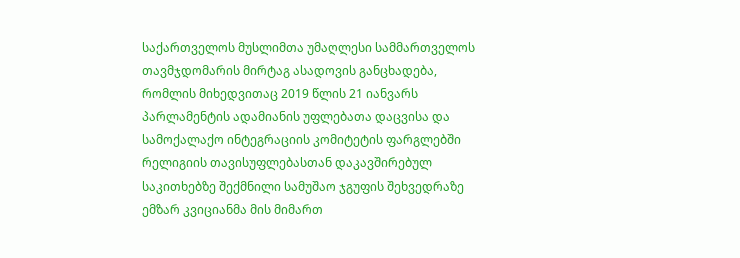საქართველოს მუსლიმთა უმაღლესი სამმართველოს თავმჯდომარის მირტაგ ასადოვის განცხადება, რომლის მიხედვითაც 2019 წლის 21 იანვარს პარლამენტის ადამიანის უფლებათა დაცვისა და სამოქალაქო ინტეგრაციის კომიტეტის ფარგლებში რელიგიის თავისუფლებასთან დაკავშირებულ საკითხებზე შექმნილი სამუშაო ჯგუფის შეხვედრაზე ემზარ კვიციანმა მის მიმართ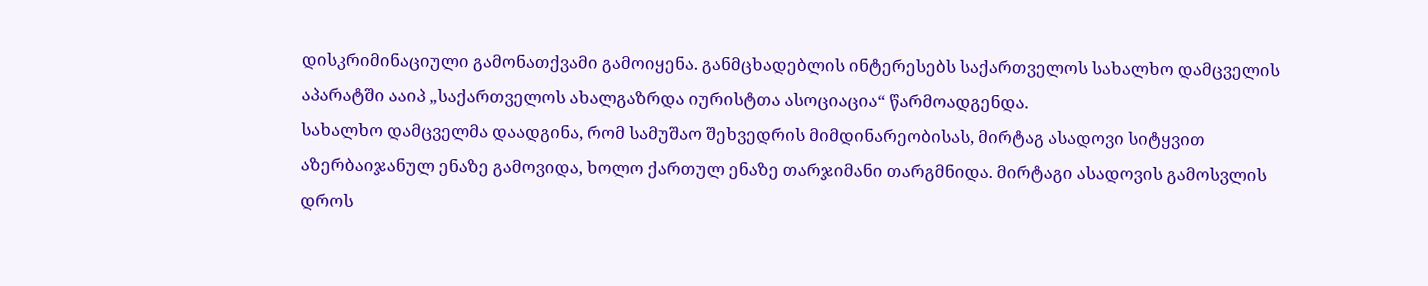დისკრიმინაციული გამონათქვამი გამოიყენა. განმცხადებლის ინტერესებს საქართველოს სახალხო დამცველის აპარატში ააიპ „საქართველოს ახალგაზრდა იურისტთა ასოციაცია“ წარმოადგენდა.
სახალხო დამცველმა დაადგინა, რომ სამუშაო შეხვედრის მიმდინარეობისას, მირტაგ ასადოვი სიტყვით აზერბაიჯანულ ენაზე გამოვიდა, ხოლო ქართულ ენაზე თარჯიმანი თარგმნიდა. მირტაგი ასადოვის გამოსვლის დროს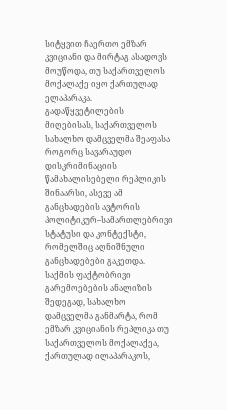სიტყვით ჩაერთო ემზარ კვიციანი და მირტაგ ასადოვს მოუწოდა, თუ საქართველოს მოქალაქე იყო ქართულად ელაპარაკა.
გადაწყვეტილების მიღებისას, საქართველოს სახალხო დამცველმა შეაფასა როგორც სავარაუდო დისკრიმინაციის წამახალისებელი რეპლიკის შინაარსი, ასევე ამ განცხადების ავტორის პოლიტიკურ–სამართლებრივი სტატუსი და კონტექსტი, რომელშიც აღნიშნული განცხადებები გაკეთდა.
საქმის ფაქტობრივი გარემოებების ანალიზის შედეგად, სახალხო დამცველმა განმარტა, რომ ემზარ კვიციანის რეპლიკა თუ საქართველოს მოქალაქეა, ქართულად ილაპარაკოს,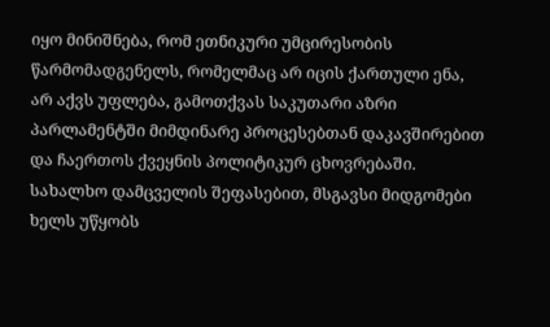იყო მინიშნება, რომ ეთნიკური უმცირესობის წარმომადგენელს, რომელმაც არ იცის ქართული ენა, არ აქვს უფლება, გამოთქვას საკუთარი აზრი პარლამენტში მიმდინარე პროცესებთან დაკავშირებით და ჩაერთოს ქვეყნის პოლიტიკურ ცხოვრებაში. სახალხო დამცველის შეფასებით, მსგავსი მიდგომები ხელს უწყობს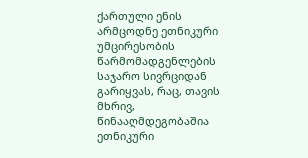ქართული ენის არმცოდნე ეთნიკური უმცირესობის წარმომადგენლების საჯარო სივრციდან გარიყვას, რაც, თავის მხრივ, წინააღმდეგობაშია ეთნიკური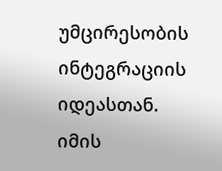უმცირესობის ინტეგრაციის იდეასთან.
იმის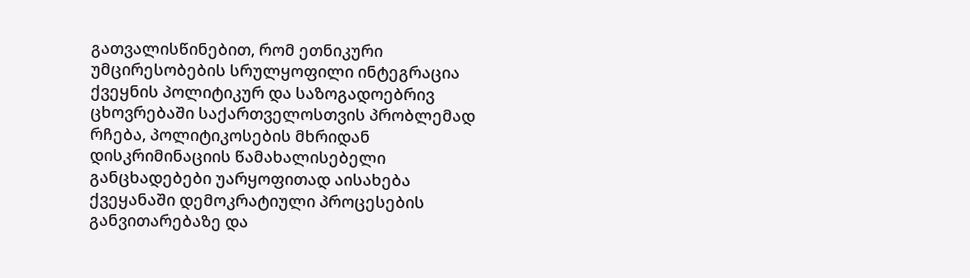გათვალისწინებით, რომ ეთნიკური უმცირესობების სრულყოფილი ინტეგრაცია ქვეყნის პოლიტიკურ და საზოგადოებრივ ცხოვრებაში საქართველოსთვის პრობლემად რჩება, პოლიტიკოსების მხრიდან დისკრიმინაციის წამახალისებელი განცხადებები უარყოფითად აისახება ქვეყანაში დემოკრატიული პროცესების განვითარებაზე და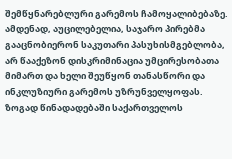შემწყნარებლური გარემოს ჩამოყალიბებაზე. ამდენად, აუცილებელია, საჯარო პირებმა გააცნობიერონ საკუთარი პასუხისმგებლობა, არ წააქეზონ დისკრიმინაცია უმცირესობათა მიმართ და ხელი შეუწყონ თანასწორი და ინკლუზიური გარემოს უზრუნველყოფას.
ზოგად წინადადებაში საქართველოს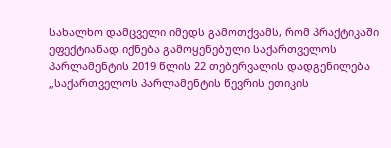სახალხო დამცველი იმედს გამოთქვამს, რომ პრაქტიკაში ეფექტიანად იქნება გამოყენებული საქართველოს პარლამენტის 2019 წლის 22 თებერვალის დადგენილება „საქართველოს პარლამენტის წევრის ეთიკის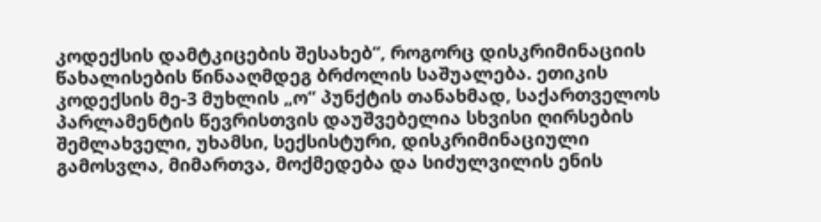კოდექსის დამტკიცების შესახებ“, როგორც დისკრიმინაციის წახალისების წინააღმდეგ ბრძოლის საშუალება. ეთიკის კოდექსის მე-3 მუხლის „ო“ პუნქტის თანახმად, საქართველოს პარლამენტის წევრისთვის დაუშვებელია სხვისი ღირსების შემლახველი, უხამსი, სექსისტური, დისკრიმინაციული გამოსვლა, მიმართვა, მოქმედება და სიძულვილის ენის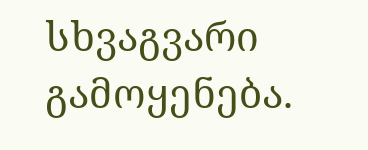სხვაგვარი გამოყენება.